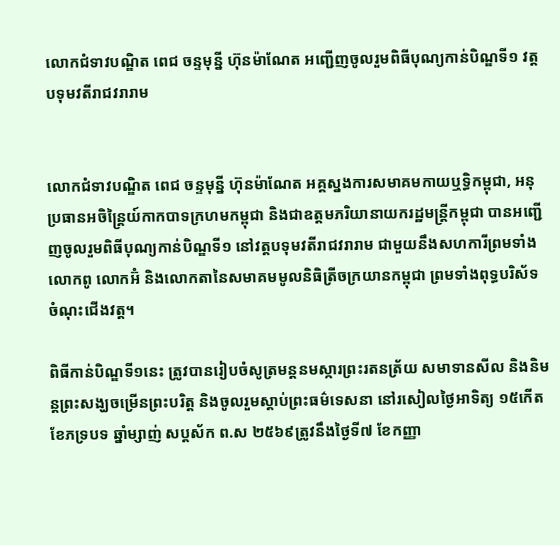លោកជំទាវបណ្ឌិត ពេជ ចន្ទមុន្នី ហ៊ុនម៉ាណែត អញ្ជើញចូលរួមពិធីបុណ្យកាន់បិណ្ឌទី១ វត្តបទុមវតីរាជវរារាម


លោកជំទាវបណ្ឌិត ពេជ ចន្ទមុន្នី ហ៊ុនម៉ាណែត អគ្គស្នងការសមាគមកាយឬទ្ធិកម្ពុជា, អនុប្រធានអចិន្ត្រៃយ៍កាកបាទក្រហមកម្ពុជា និងជាឧត្តមភរិយានាយករដ្ឋមន្ត្រីកម្ពុជា បានអញ្ជើញចូលរួមពិធីបុណ្យកាន់បិណ្ឌទី១ នៅវត្តបទុមវតីរាជវរារាម ជាមួយនឹងសហការីព្រមទាំង លោកពូ លោកអ៊ំ និងលោកតានៃសមាគមមូលនិធិត្រីចក្រយានកម្ពុជា ព្រមទាំងពុទ្ធបរិស័ទចំណុះជើងវត្ត។

ពិធីកាន់បិណ្ឌទី១នេះ ត្រូវបានរៀបចំសូត្រមន្តនមស្ការព្រះរតនត្រ័យ សមាទានសីល និងនិមន្តព្រះសង្ឃចម្រើនព្រះបរិត្ត និងចូលរួមស្តាប់ព្រះធម៌ទេសនា នៅរសៀលថ្ងៃអាទិត្យ ១៥កើត ខែភទ្របទ ឆ្នាំម្សាញ់ សប្ដស័ក ព.ស ២៥៦៩ត្រូវនឹងថ្ងៃទី៧ ខែកញ្ញា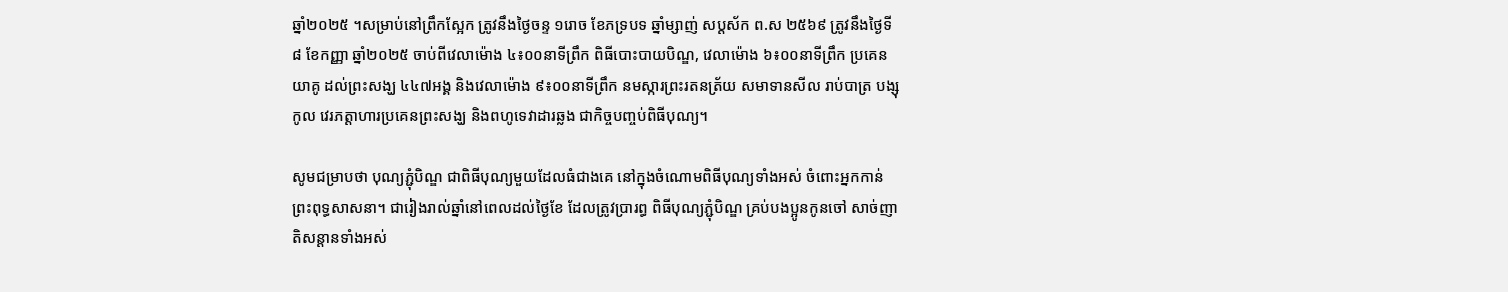ឆ្នាំ២០២៥ ។សម្រាប់នៅព្រឹកស្អែក ត្រូវនឹងថ្ងៃចន្ទ ១រោច ខែភទ្របទ ឆ្នាំម្សាញ់ សប្ដស័ក ព.ស ២៥៦៩ ត្រូវនឹងថ្ងៃទី៨ ខែកញ្ញា ឆ្នាំ២០២៥ ចាប់ពីវេលាម៉ោង ៤៖០០នាទីព្រឹក ពិធីបោះបាយបិណ្ឌ, វេលាម៉ោង ៦៖០០នាទីព្រឹក ប្រគេនយាគូ ដល់ព្រះសង្ឃ ៤៤៧អង្គ និងវេលាម៉ោង ៩៖០០នាទីព្រឹក នមស្ការព្រះរតនត្រ័យ សមាទានសីល រាប់បាត្រ បង្សុកូល វេរភត្ដាហារប្រគេនព្រះសង្ឃ និងពហូទេវាដារឆ្លង ជាកិច្ចបញ្ចប់ពិធីបុណ្យ។

សូមជម្រាបថា បុណ្យភ្ជុំបិណ្ឌ ជាពិធីបុណ្យមួយដែលធំជាងគេ នៅក្នុងចំណោមពិធីបុណ្យទាំងអស់ ចំពោះអ្នកកាន់ព្រះពុទ្ធសាសនា។ ជារៀងរាល់ឆ្នាំនៅពេលដល់ថ្ងៃខែ ដែលត្រូវប្រារព្ធ ពិធីបុណ្យភ្ជុំបិណ្ឌ គ្រប់បងប្អូនកូនចៅ សាច់ញាតិសន្ដានទាំងអស់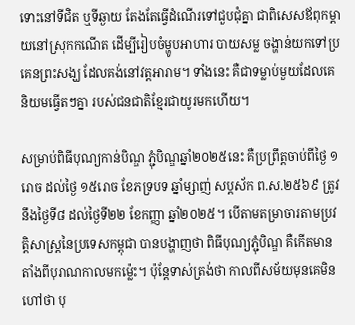ទោះនៅទីជិត ឬទីឆ្ងាយ តែងតែធ្វើដំណើរទៅជួបជុំគ្នា ជាពិសេសឪពុកម្ដាយនៅស្រុកកណើត ដើម្បីរៀបចំម្ហូបអាហារ បាយសម្ល ចង្ហាន់យកទៅប្រគេនព្រះសង្ឃ ដែលគង់នៅវត្តអារាម។ ទាំងនេះ គឺជាទម្លាប់មួយដែលគេនិយមធ្វើតៗគ្នា របស់ជនជាតិខ្មែរជាយូរមកហើយ។

សម្រាប់ពិធីបុណ្យកាន់បិណ្ឌ ភ្ជុំបិណ្ឌឆ្នាំ២០២៥នេះ គឺប្រព្រឹត្តចាប់ពីថ្ងៃ ១រោច ដល់ថ្ងៃ ១៥រោច ខែភទ្របទ ឆ្នាំម្សាញ់ សប្ដស័ក ព.ស.២៥៦៩ ត្រូវនឹងថ្ងៃទី៨ ដល់ថ្ងៃទី២២ ខែកញ្ញា ឆ្នាំ២០២៥។ បើតាមតម្រាចារតាមប្រវត្តិសាស្ត្រនៃប្រទេសកម្ពុជា បានបង្ហាញថា ពិធីបុណ្យភ្ជុំបិណ្ឌ គឺកើតមានតាំងពីបុរាណកាលមកម្ល៉េះ។ ប៉ុន្តែទាស់ត្រង់ថា កាលពីសម័យមុនគេមិនហៅថា បុ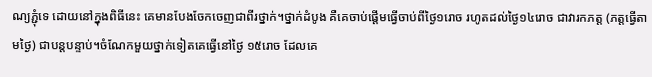ណ្យភ្ជុំទេ ដោយនៅក្នុងពិធីនេះ គេមានបែងចែកចេញជាពីរថ្នាក់។ថ្នាក់ដំបូង គឺគេចាប់ផ្ដើមធ្វើចាប់ពីថ្ងៃ១រោច រហូតដល់ថ្ងៃ១៤រោច ជាវារកភត្ត (ភត្តធ្វើតាមថ្ងៃ) ជាបន្តបន្ទាប់។ចំណែកមួយថ្នាក់ទៀតគេធ្វើនៅថ្ងៃ ១៥រោច ដែលគេ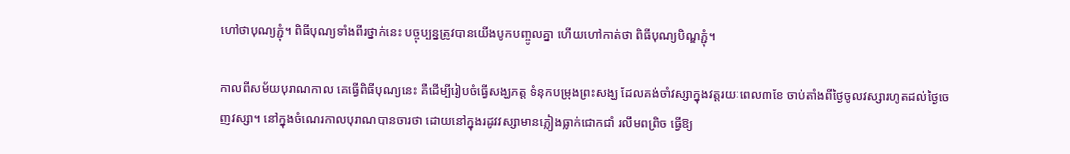ហៅថាបុណ្យភ្ជុំ។ ពិធីបុណ្យទាំងពីរថ្នាក់នេះ បច្ចុប្បន្នត្រូវបានយើងបូកបញ្ចូលគ្នា ហើយហៅកាត់ថា ពិធីបុណ្យបិណ្ឌភ្ជុំ។

កាលពីសម័យបុរាណកាល គេធ្វើពិធីបុណ្យនេះ គឺដើម្បីរៀបចំធ្វើសង្ឃភត្ត ទំនុកបម្រុងព្រះសង្ឃ ដែលគង់ចាំវស្សាក្នុងវត្តរយៈពេល៣ខែ ចាប់តាំងពីថ្ងៃចូលវស្សារហូតដល់ថ្ងៃចេញវស្សា។ នៅក្នុងចំណេរកាលបុរាណបានចារថា ដោយនៅក្នុងរដូវវស្សាមានភ្លៀងធ្លាក់ជោកជាំ រលឹមពព្រិច ធ្វើឱ្យ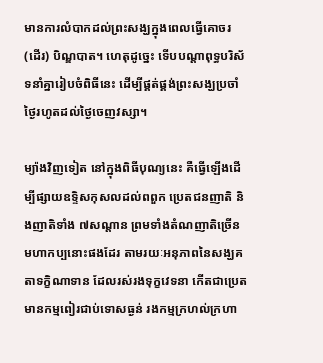មានការលំបាកដល់ព្រះសង្ឃក្នុងពេលធ្វើគោចរ (ដើរ) បិណ្ឌបាត។ ហេតុដូច្នេះ ទើបបណ្ដាពុទ្ធបរិស័ទនាំគ្នារៀបចំពិធីនេះ ដើម្បីផ្គត់ផ្គង់ព្រះសង្ឃប្រចាំថ្ងៃរហូតដល់ថ្ងៃចេញវស្សា។

ម្យ៉ាងវិញទៀត នៅក្នុងពិធីបុណ្យនេះ គឺធ្វើឡើងដើម្បីផ្សាយឧទ្ទិសកុសលដល់ពពួក ប្រេតជនញាតិ និងញាតិទាំង ៧សណ្ដាន ព្រមទាំងតំណញាតិច្រើនមហាកប្បនោះផងដែរ តាមរយៈអនុភាពនៃសង្ឃគតាទក្ខិណាទាន ដែលរស់រងទុក្ខវេទនា កើតជាប្រេតមានកម្មពៀរជាប់ទោសធ្ងន់ រងកម្មក្រហល់ក្រហា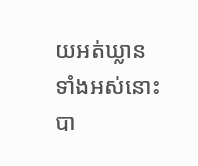យអត់ឃ្លានទាំងអស់នោះ បា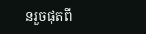នរួចផុតពី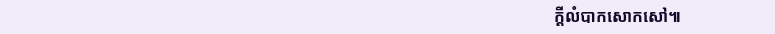ក្ដីលំបាកសោកសៅ៕